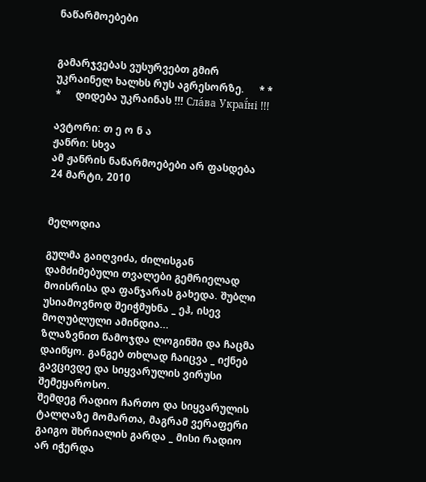ნაწარმოებები


გამარჯვებას ვუსურვებთ გმირ უკრაინელ ხალხს რუს აგრესორზე.     * * *     დიდება უკრაინას !!! Сла́ва Украї́ні !!!

ავტორი: თ ე ო ნ ა
ჟანრი: სხვა
ამ ჟანრის ნაწარმოებები არ ფასდება
24 მარტი, 2010


მელოდია

გულმა გაიღვიძა, ძილისგან დამძიმებული თვალები გემრიელად მოისრისა და ფანჯარას გახედა. შუბლი უსიამოვნოდ შეიჭმუხნა _ ეჰ, ისევ მოღუბლული ამინდია...
ზლაზვნით წამოჯდა ლოგინში და ჩაცმა დაიწყო. განგებ თხლად ჩაიცვა _ იქნებ გავცივდე და სიყვარულის ვირუსი შემეყაროსო.
შემდეგ რადიო ჩართო და სიყვარულის ტალღაზე მომართა, მაგრამ ვერაფერი გაიგო შხრიალის გარდა _ მისი რადიო არ იჭერდა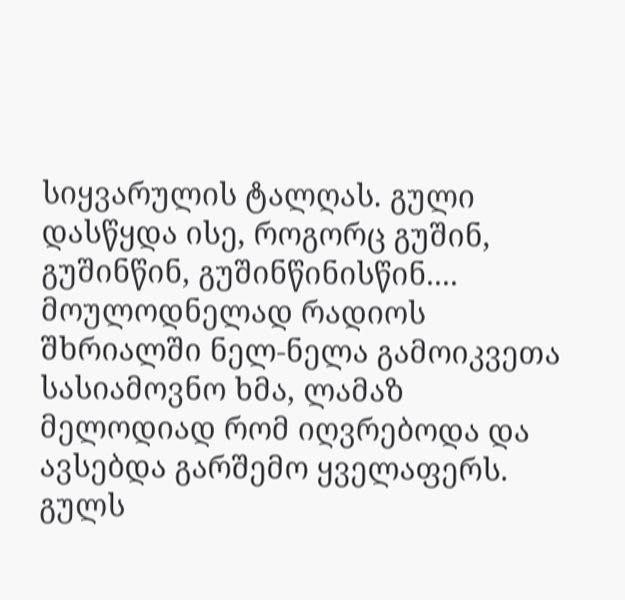სიყვარულის ტალღას. გული დასწყდა ისე, როგორც გუშინ, გუშინწინ, გუშინწინისწინ....
მოულოდნელად რადიოს შხრიალში ნელ-ნელა გამოიკვეთა სასიამოვნო ხმა, ლამაზ მელოდიად რომ იღვრებოდა და ავსებდა გარშემო ყველაფერს. გულს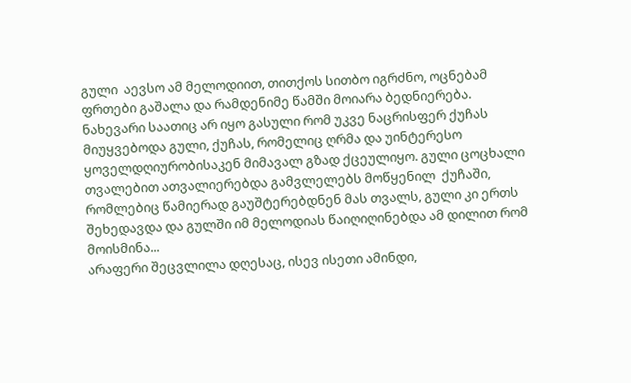გული  აევსო ამ მელოდიით, თითქოს სითბო იგრძნო, ოცნებამ ფრთები გაშალა და რამდენიმე წამში მოიარა ბედნიერება.
ნახევარი საათიც არ იყო გასული რომ უკვე ნაცრისფერ ქუჩას მიუყვებოდა გული, ქუჩას, რომელიც ღრმა და უინტერესო ყოველდღიურობისაკენ მიმავალ გზად ქცეულიყო. გული ცოცხალი თვალებით ათვალიერებდა გამვლელებს მოწყენილ  ქუჩაში, რომლებიც წამიერად გაუშტერებდნენ მას თვალს, გული კი ერთს შეხედავდა და გულში იმ მელოდიას წაიღიღინებდა ამ დილით რომ მოისმინა...
არაფერი შეცვლილა დღესაც, ისევ ისეთი ამინდი,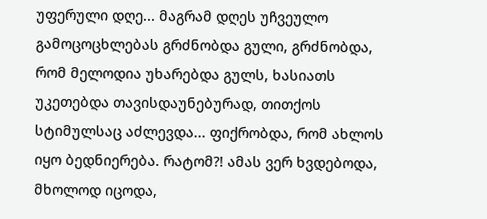უფერული დღე... მაგრამ დღეს უჩვეულო გამოცოცხლებას გრძნობდა გული, გრძნობდა, რომ მელოდია უხარებდა გულს, ხასიათს უკეთებდა თავისდაუნებურად, თითქოს სტიმულსაც აძლევდა... ფიქრობდა, რომ ახლოს იყო ბედნიერება. რატომ?! ამას ვერ ხვდებოდა, მხოლოდ იცოდა,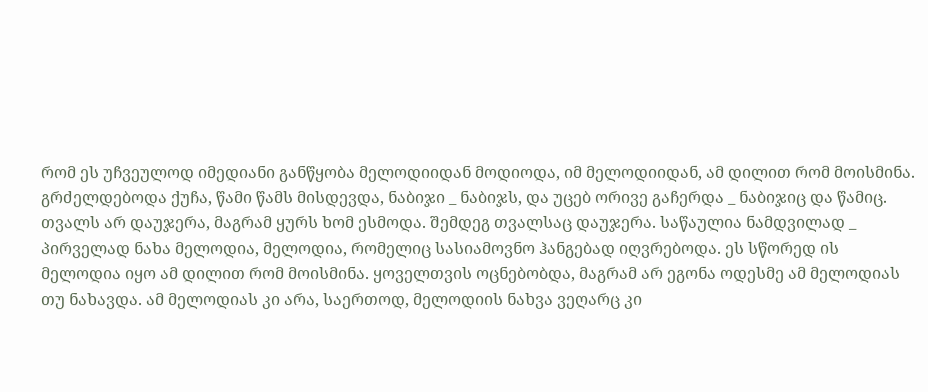რომ ეს უჩვეულოდ იმედიანი განწყობა მელოდიიდან მოდიოდა, იმ მელოდიიდან, ამ დილით რომ მოისმინა.
გრძელდებოდა ქუჩა, წამი წამს მისდევდა, ნაბიჯი _ ნაბიჯს, და უცებ ორივე გაჩერდა _ ნაბიჯიც და წამიც.
თვალს არ დაუჯერა, მაგრამ ყურს ხომ ესმოდა. შემდეგ თვალსაც დაუჯერა. საწაულია ნამდვილად _ პირველად ნახა მელოდია, მელოდია, რომელიც სასიამოვნო ჰანგებად იღვრებოდა. ეს სწორედ ის მელოდია იყო ამ დილით რომ მოისმინა. ყოველთვის ოცნებობდა, მაგრამ არ ეგონა ოდესმე ამ მელოდიას თუ ნახავდა. ამ მელოდიას კი არა, საერთოდ, მელოდიის ნახვა ვეღარც კი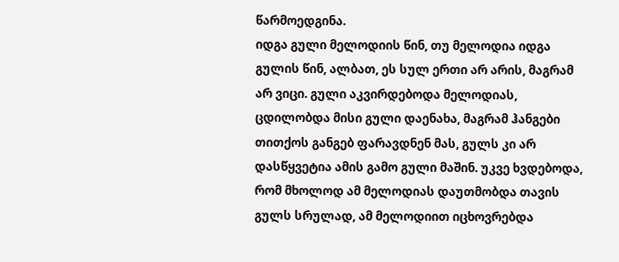წარმოედგინა.
იდგა გული მელოდიის წინ, თუ მელოდია იდგა გულის წინ, ალბათ, ეს სულ ერთი არ არის, მაგრამ არ ვიცი. გული აკვირდებოდა მელოდიას, ცდილობდა მისი გული დაენახა, მაგრამ ჰანგები თითქოს განგებ ფარავდნენ მას, გულს კი არ დასწყვეტია ამის გამო გული მაშინ. უკვე ხვდებოდა, რომ მხოლოდ ამ მელოდიას დაუთმობდა თავის გულს სრულად, ამ მელოდიით იცხოვრებდა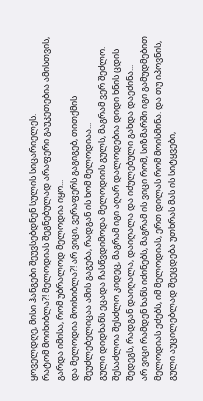ყოველდღე, მისი ჰანგები შეუვსებდნენ სულის სიცარიელეს.
რატომ მოიხიბლა?! მელოდიას შეგნებულად არაფერი გაუკეთებია ამისთვის, გარდა იმისა, რომ უბრალოდ მელოდია იყო...
და მელოდია მოიხიბლა?! არ ვიცი, ვერაფერს გაგიგებ, თითქმის შეუძლებელიცაა ამის გაგება, რადგან ის ხომ მელოდიაა...
გული დიდხანს ეცადა ჩასწვდიმოდა მელოდიის გულს, მაგრამ ვერ შეძლო. შესაძლოა შესძლო კიდეც, მაგრამ იგი აღარ დალოდებია დიდი ხნის ცდის შედეგს, რადგან დაიღალა, დაიღალა და იძულებული გახდა დაეძინა...
არ ვიცი რამდენ ხანს იძინებს, მაგრამ ის ვიცი რომ, სიზმარში იგი გამუდმებით მელოდიას ეძებს, იმ მელოდიას, ერთ დილას რომ მოისმინა. და თუ იპოვნის, გული აუცილებლად შეეცდება უთხრას მას ის სიტყვები,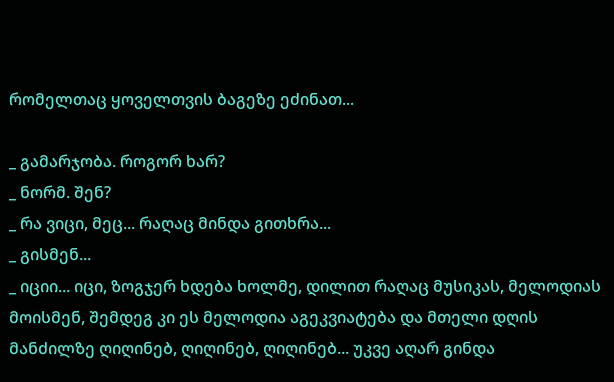რომელთაც ყოველთვის ბაგეზე ეძინათ...

_ გამარჯობა. როგორ ხარ?
_ ნორმ. შენ?
_ რა ვიცი, მეც... რაღაც მინდა გითხრა...
_ გისმენ...
_ იციი... იცი, ზოგჯერ ხდება ხოლმე, დილით რაღაც მუსიკას, მელოდიას მოისმენ, შემდეგ კი ეს მელოდია აგეკვიატება და მთელი დღის მანძილზე ღიღინებ, ღიღინებ, ღიღინებ... უკვე აღარ გინდა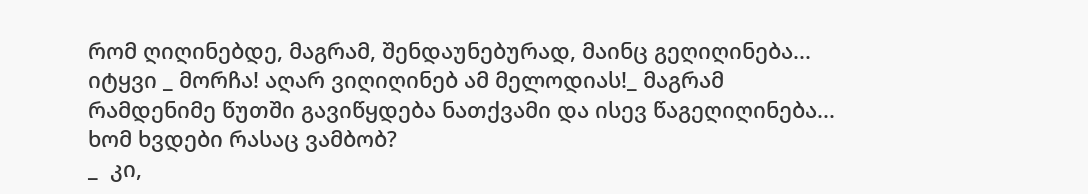რომ ღიღინებდე, მაგრამ, შენდაუნებურად, მაინც გეღიღინება... იტყვი _ მორჩა! აღარ ვიღიღინებ ამ მელოდიას!_ მაგრამ რამდენიმე წუთში გავიწყდება ნათქვამი და ისევ წაგეღიღინება... ხომ ხვდები რასაც ვამბობ?
_  კი,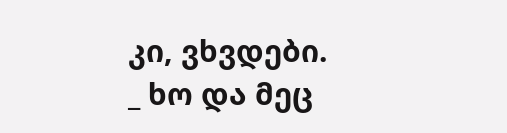კი, ვხვდები.
_ ხო და მეც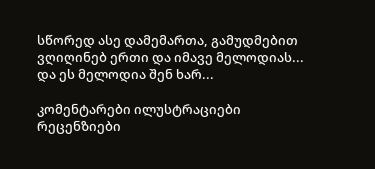სწორედ ასე დამემართა, გამუდმებით ვღიღინებ ერთი და იმავე მელოდიას... და ეს მელოდია შენ ხარ...

კომენტარები ილუსტრაციები რეცენზიები